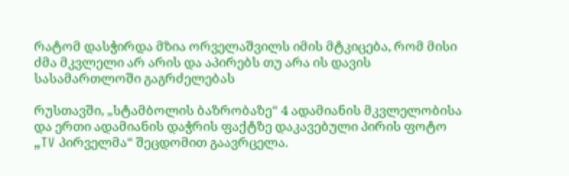რატომ დასჭირდა მზია ორველაშვილს იმის მტკიცება, რომ მისი ძმა მკვლელი არ არის და აპირებს თუ არა ის დავის სასამართლოში გაგრძელებას

რუსთავში, „სტამბოლის ბაზრობაზე“ 4 ადამიანის მკვლელობისა და ერთი ადამიანის დაჭრის ფაქტზე დაკავებული პირის ფოტო „TV პირველმა“ შეცდომით გაავრცელა.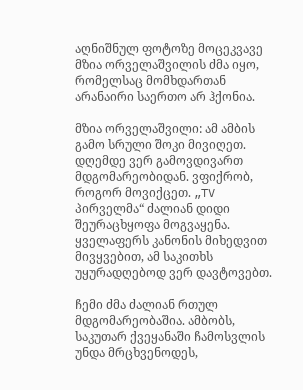აღნიშნულ ფოტოზე მოცეკვავე მზია ორველაშვილის ძმა იყო, რომელსაც მომხდართან არანაირი საერთო არ ჰქონია.

მზია ორველაშვილი: ამ ამბის გამო სრული შოკი მივიღეთ. დღემდე ვერ გამოვდივართ მდგომარეობიდან. ვფიქრობ, როგორ მოვიქცეთ. „TV პირველმა“ ძალიან დიდი შეურაცხყოფა მოგვაყენა. ყველაფერს კანონის მიხედვით მივყვებით, ამ საკითხს უყურადღებოდ ვერ დავტოვებთ.

ჩემი ძმა ძალიან რთულ მდგომარეობაშია. ამბობს, საკუთარ ქვეყანაში ჩამოსვლის უნდა მრცხვენოდეს,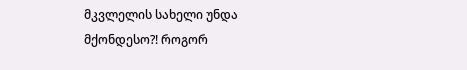მკვლელის სახელი უნდა მქონდესო?! როგორ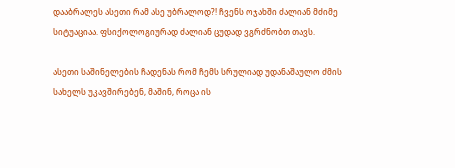დააბრალეს ასეთი რამ ასე უბრალოდ?! ჩვენს ოჯახში ძალიან მძიმე სიტუაციაა. ფსიქოლოგიურად ძალიან ცუდად ვგრძნობთ თავს.

ასეთი საშინელების ჩადენას რომ ჩემს სრულიად უდანაშაულო ძმის სახელს უკავშირებენ, მაშინ, როცა ის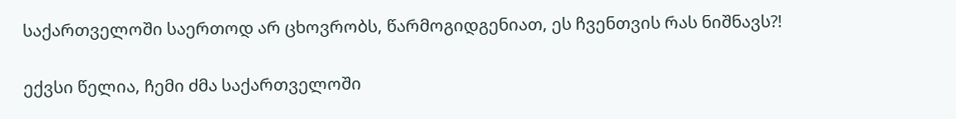საქართველოში საერთოდ არ ცხოვრობს, წარმოგიდგენიათ, ეს ჩვენთვის რას ნიშნავს?!

ექვსი წელია, ჩემი ძმა საქართველოში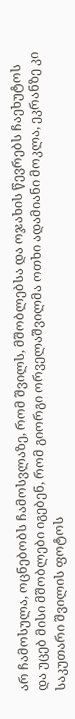არ ჩამოსულა, ოცნებობს ჩამოსვლაზე, რომ შვილს, მშობლებსა და ოჯახის წევრებს ჩაეხუტოს და უცებ მისი მშობლები იგებენ, რომ გიორგი ორველაშვილმა ოთხი ადამიანი მოკლა, ეკრანზე კი საკუთარი შვილის ფოტოს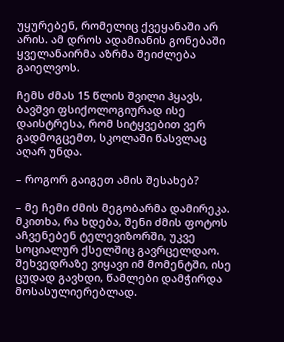უყურებენ, რომელიც ქვეყანაში არ არის. ამ დროს ადამიანის გონებაში ყველანაირმა აზრმა შეიძლება გაიელვოს.

ჩემს ძმას 15 წლის შვილი ჰყავს, ბავშვი ფსიქოლოგიურად ისე დაისტრესა, რომ სიტყვებით ვერ გადმოგცემთ, სკოლაში წასვლაც აღარ უნდა.

– როგორ გაიგეთ ამის შესახებ?

– მე ჩემი ძმის მეგობარმა დამირეკა. მკითხა, რა ხდება, შენი ძმის ფოტოს აჩვენებენ ტელევიზორში, უკვე სოციალურ ქსელშიც გავრცელდაო. შეხვედრაზე ვიყავი იმ მომენტში, ისე ცუდად გავხდი, წამლები დამჭირდა მოსასულიერებლად.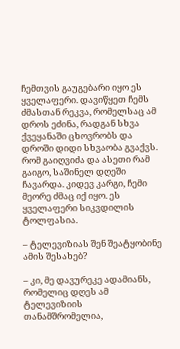ჩემთვის გაუგებარი იყო ეს ყველაფერი. დავიწყეთ ჩემს ძმასთან რეკვა, რომელსაც ამ დროს ეძინა, რადგან სხვა ქვეყანაში ცხოვრობს და დროში დიდი სხვაობა გვაქვს. რომ გაიღვიძა და ასეთი რამ გაიგო, საშინელ დღეში ჩავარდა. კიდევ კარგი, ჩემი მეორე ძმაც იქ იყო. ეს ყველაფერი სიკვდილის ტოლფასია.

– ტელევიზიას შენ შეატყობინე ამის შესახებ?

– კი, მე დავურეკე ადამიანს, რომელიც დღეს ამ ტელევიზიის თანამშრომელია,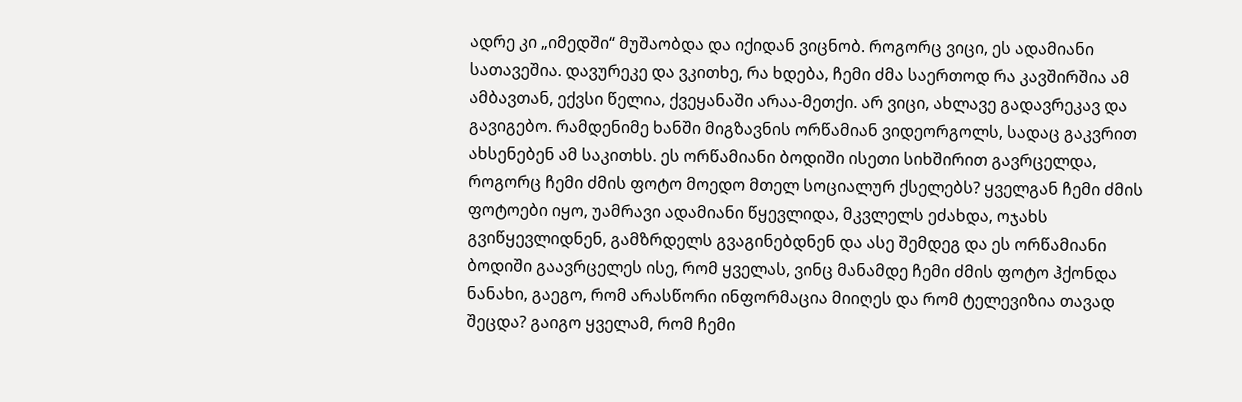ადრე კი „იმედში“ მუშაობდა და იქიდან ვიცნობ. როგორც ვიცი, ეს ადამიანი სათავეშია. დავურეკე და ვკითხე, რა ხდება, ჩემი ძმა საერთოდ რა კავშირშია ამ ამბავთან, ექვსი წელია, ქვეყანაში არაა-მეთქი. არ ვიცი, ახლავე გადავრეკავ და გავიგებო. რამდენიმე ხანში მიგზავნის ორწამიან ვიდეორგოლს, სადაც გაკვრით ახსენებენ ამ საკითხს. ეს ორწამიანი ბოდიში ისეთი სიხშირით გავრცელდა, როგორც ჩემი ძმის ფოტო მოედო მთელ სოციალურ ქსელებს? ყველგან ჩემი ძმის ფოტოები იყო, უამრავი ადამიანი წყევლიდა, მკვლელს ეძახდა, ოჯახს გვიწყევლიდნენ, გამზრდელს გვაგინებდნენ და ასე შემდეგ და ეს ორწამიანი ბოდიში გაავრცელეს ისე, რომ ყველას, ვინც მანამდე ჩემი ძმის ფოტო ჰქონდა ნანახი, გაეგო, რომ არასწორი ინფორმაცია მიიღეს და რომ ტელევიზია თავად შეცდა? გაიგო ყველამ, რომ ჩემი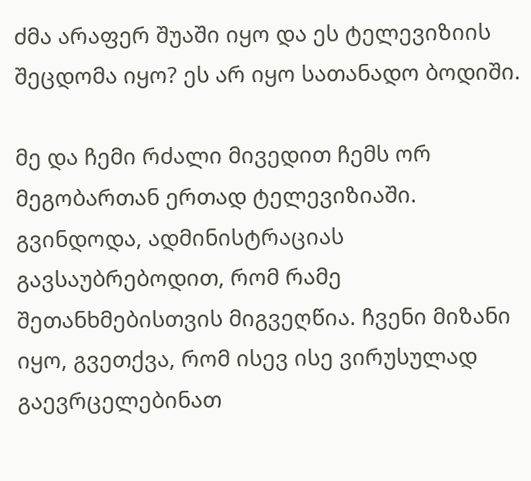ძმა არაფერ შუაში იყო და ეს ტელევიზიის შეცდომა იყო? ეს არ იყო სათანადო ბოდიში.

მე და ჩემი რძალი მივედით ჩემს ორ მეგობართან ერთად ტელევიზიაში. გვინდოდა, ადმინისტრაციას გავსაუბრებოდით, რომ რამე შეთანხმებისთვის მიგვეღწია. ჩვენი მიზანი იყო, გვეთქვა, რომ ისევ ისე ვირუსულად გაევრცელებინათ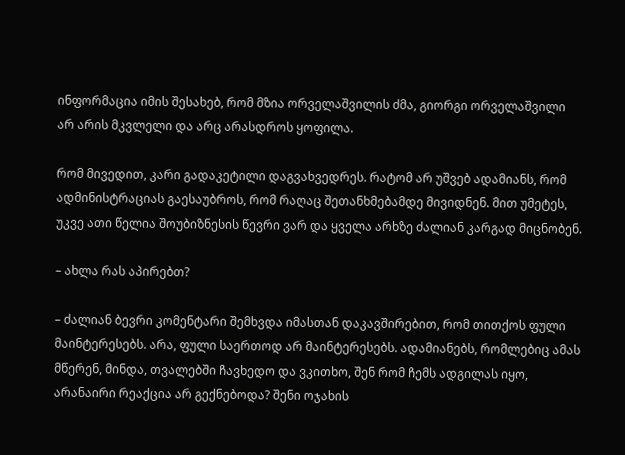ინფორმაცია იმის შესახებ, რომ მზია ორველაშვილის ძმა, გიორგი ორველაშვილი არ არის მკვლელი და არც არასდროს ყოფილა.

რომ მივედით, კარი გადაკეტილი დაგვახვედრეს. რატომ არ უშვებ ადამიანს, რომ ადმინისტრაციას გაესაუბროს, რომ რაღაც შეთანხმებამდე მივიდნენ. მით უმეტეს, უკვე ათი წელია შოუბიზნესის წევრი ვარ და ყველა არხზე ძალიან კარგად მიცნობენ.

– ახლა რას აპირებთ?

– ძალიან ბევრი კომენტარი შემხვდა იმასთან დაკავშირებით, რომ თითქოს ფული მაინტერესებს. არა, ფული საერთოდ არ მაინტერესებს. ადამიანებს, რომლებიც ამას მწერენ, მინდა, თვალებში ჩავხედო და ვკითხო, შენ რომ ჩემს ადგილას იყო, არანაირი რეაქცია არ გექნებოდა? შენი ოჯახის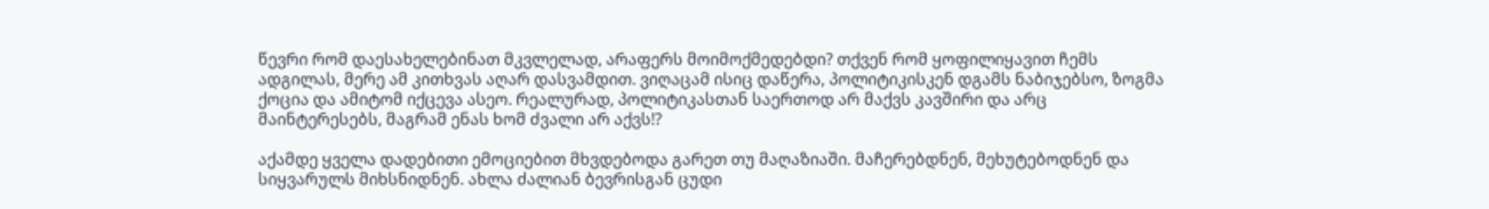წევრი რომ დაესახელებინათ მკვლელად, არაფერს მოიმოქმედებდი? თქვენ რომ ყოფილიყავით ჩემს ადგილას, მერე ამ კითხვას აღარ დასვამდით. ვიღაცამ ისიც დაწერა, პოლიტიკისკენ დგამს ნაბიჯებსო, ზოგმა ქოცია და ამიტომ იქცევა ასეო. რეალურად, პოლიტიკასთან საერთოდ არ მაქვს კავშირი და არც მაინტერესებს, მაგრამ ენას ხომ ძვალი არ აქვს!?

აქამდე ყველა დადებითი ემოციებით მხვდებოდა გარეთ თუ მაღაზიაში. მაჩერებდნენ, მეხუტებოდნენ და სიყვარულს მიხსნიდნენ. ახლა ძალიან ბევრისგან ცუდი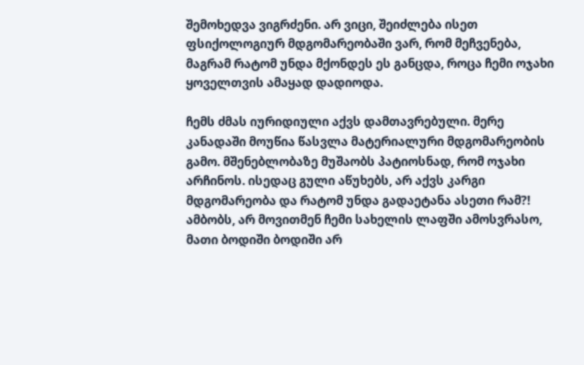შემოხედვა ვიგრძენი. არ ვიცი, შეიძლება ისეთ ფსიქოლოგიურ მდგომარეობაში ვარ, რომ მეჩვენება, მაგრამ რატომ უნდა მქონდეს ეს განცდა, როცა ჩემი ოჯახი ყოველთვის ამაყად დადიოდა.

ჩემს ძმას იურიდიული აქვს დამთავრებული. მერე კანადაში მოუწია წასვლა მატერიალური მდგომარეობის გამო. მშენებლობაზე მუშაობს პატიოსნად, რომ ოჯახი არჩინოს. ისედაც გული აწუხებს, არ აქვს კარგი მდგომარეობა და რატომ უნდა გადაეტანა ასეთი რამ?! ამბობს, არ მოვითმენ ჩემი სახელის ლაფში ამოსვრასო, მათი ბოდიში ბოდიში არ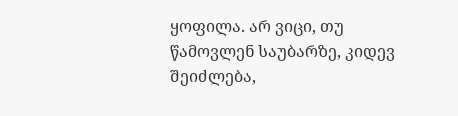ყოფილა. არ ვიცი, თუ წამოვლენ საუბარზე, კიდევ შეიძლება,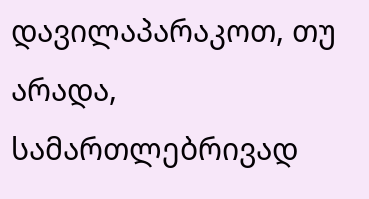დავილაპარაკოთ, თუ არადა, სამართლებრივად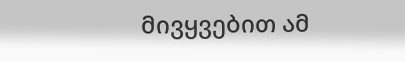მივყვებით ამ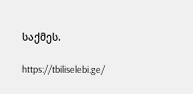საქმეს.

https://tbiliselebi.ge/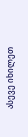ასევე იხილეთ